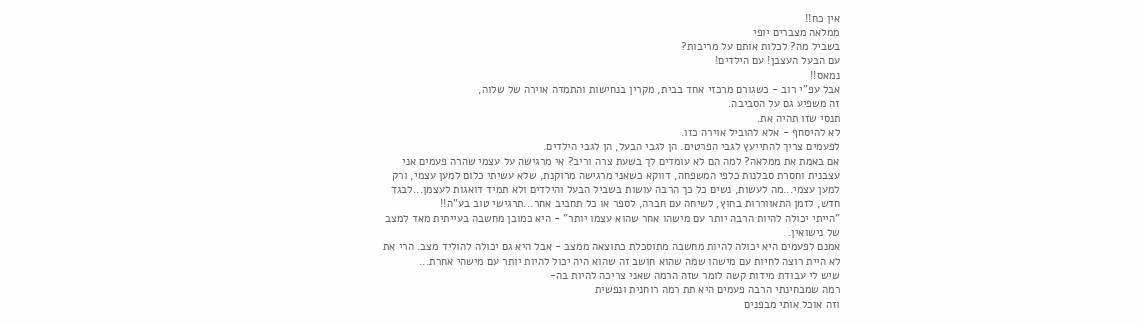אין כח!!
ממלאה מצברים יופי
בשביל מה? לכלות אותם על מריבות?
עם הבעל העצבן! עם הילדים!
נמאס!!
אבל עפ"י רוב - כשגורם מרכזי אחד בבית, מקרין בנחישות והתמדה אוירה של שלוה,
זה משפיע גם על הסביבה.
תנסי שזו תהיה את.
לא להיסחף - אלא להוביל אוירה כזו.
לפעמים צריך להתייעץ לגבי הפרטים. הן לגבי הבעל, הן לגבי הילדים.
אם באמת את ממלאה? למה הם לא עומדים לך בשעת צרה וריב? אי מרגישה על עצמי שהרה פעמים אני עצבנית וחסרת סבלנות כלפי המשפחה, דווקא כשאני מרגישה מרוקנת, שלא עשיתי כלום למען עצמי, ורק למען עצמי...מה לעשות, נשים כל כך הרבה עושות בשביל הבעל והילדים ולא תמיד דואגות לעצמן...לבגד חדש, לזמן התאווררות בחוץ, לשיחה עם חברה, לספר או כל תחביב אחר...תרגישי טוב בע"ה!!
"הייתי יכולה להיות הרבה יותר עם מישהו אחר שהוא עצמו יותר" - היא כמובן מחשבה בעייתית מאד למצב של נישואין.
אמנם לפעמים היא יכולה להיות מחשבה מתוסכלת כתוצאה ממצב - אבל היא גם יכולה להוליד מצב. הרי את לא היית רוצה לחיות עם מישהו שמה שהוא חושב זה שהוא היה יכול להיות יותר עם מישהי אחרת...
שיש לי עבודת מידות קשה לומר שזה הרמה שאני צריכה להיות בה-
רמה שמבחינתי הרבה פעמים היא תת רמה רוחנית ונפשית
וזה אוכל אותי מבפנים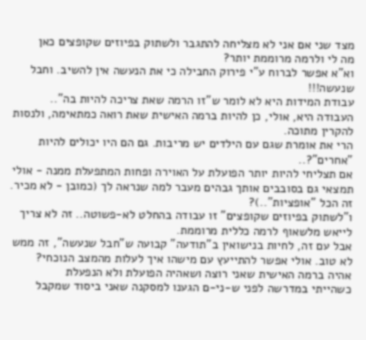מצד שני אם אני לא מצליחה להתגבר ולשתוק בפיוזים שקופצים כאן
מה לי ולרמה מרוממת יותר?
וא"א אפשר לברוח ע"י פירוק החבילה כי את הנעשה אין להשיב. וחבל שנעשה!!!
עבודת המידות היא לא לומר ש"זו הרמה שאת צריכה להיות בה"..
העבודה היא, אולי, כן להיות ברמה האישית שאת רואה כמתאימה, ולנסות להקרין מתוכה.
הרי את אומרת שגם עם הילדים יש מריבות. גם הם היו יכולים להיות "אחרים"?..
אם תצליחי להיות יותר הפועלת על האוירה ופחות המתפעלת ממנה - אולי תמצאי גם בסובבים אותך גבהים מעבר למה שנראה לך (כמובן - לא מכיר. זה הכל "אופציות"..)?
ו"לשתוק בפיוזים שקופצים" זו עבודה בהחלט לא-פשוטה.. זה לא צריך לייאש מלשאוף לרמה כללית מרוממת.
אבל עם זה, לחיות בנישואין ב"תודעה" קבועה ש"חבל שנעשה", זה ממש לא טוב. אולי אפשר להתייעץ עם מישהו איך לעלות מהמצב הנוכחי?
אהיה ברמה האישית שאני רוצה ושאהיה הפועלת ולא הנפעלת
כשהייתי במדרשה לפני ש-ני-ם הגענו למסקנה שאני ביסוד שמקבל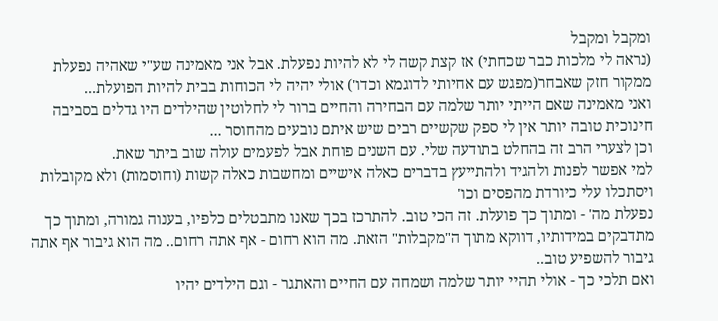ומקבל ומקבל
(נראה לי מלכות כבר שכחתי) אז קצת קשה לי לא להיות נפעלת. אבל אני מאמינה שע"י שאהיה נפעלת ממקור חזק שאבחר(מפגש עם אחיותי לדוגמא וכדו') אולי יהיה לי הכוחות בבית להיות הפועלת...
ואני מאמינה שאם הייתי יותר שלמה עם הבחירה והחיים ברור לי לחלוטין שהילדים היו גדלים בסביבה חינוכית טובה יותר אין לי ספק שקשיים רבים שיש איתם נובעים מהחוסר ...
וכן לצערי הרב זה בהחלט בתודעה שלי. עם השנים פוחת אבל לפעמים עולה שוב ביתר שאת.
למי אפשר לפנות ולהגיד ולהתייעץ בדברים כאלה אישיים ומחשבות כאלה קשות (וחוסמות) ולא מקובלות ויסתכלו עלי כיורדת מהפסים וכו'
נפעלת מה' - ומתוך כך פועלת. זה הכי טוב. להתרכז בכך שאנו מתבטלים כלפיו, בענוה גמורה, ומתוך כך מתדבקים במידותיו, דווקא מתוך ה"מקבלות" הזאת. מה הוא רחום - אף אתה רחום.. מה הוא גיבור אף אתה גיבור להשפיע טוב..
ואם תלכי כך - אולי תהיי יותר שלמה ושמחה עם החיים והאתגר - וגם הילדים יהיו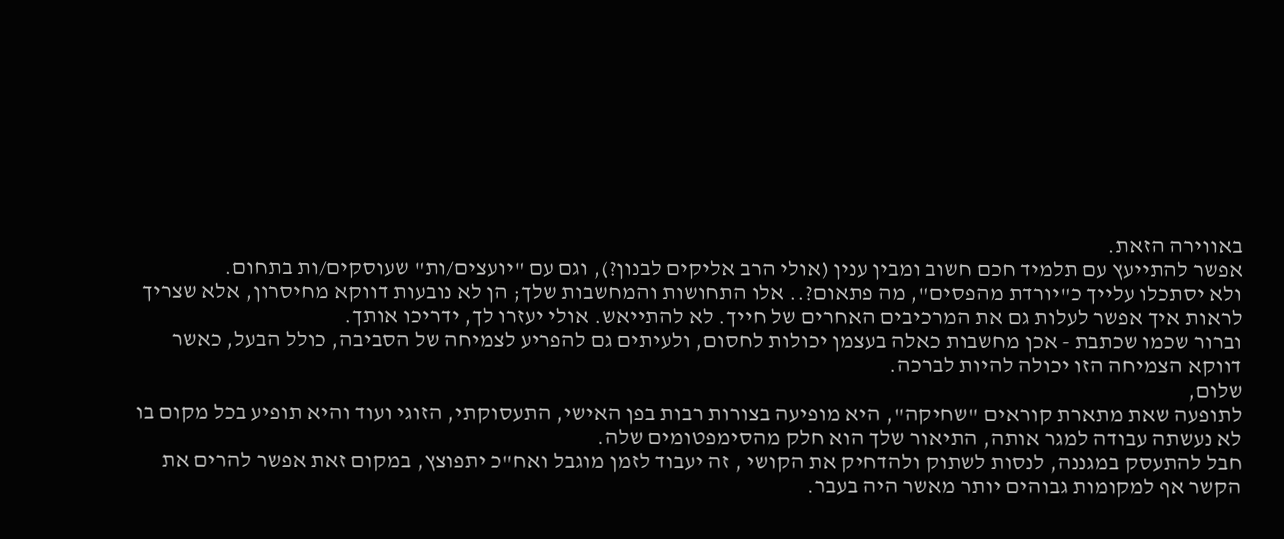באווירה הזאת.
אפשר להתייעץ עם תלמיד חכם חשוב ומבין ענין (אולי הרב אליקים לבנון?), וגם עם "יועצים/ות" שעוסקים/ות בתחום.
ולא יסתכלו עלייך כ"יורדת מהפסים", מה פתאום?.. אלו התחושות והמחשבות שלך; הן לא נובעות דווקא מחיסרון, אלא שצריך לראות איך אפשר לעלות גם את המרכיבים האחרים של חייך. לא להתייאש. אולי יעזרו לך, ידריכו אותך.
וברור שכמו שכתבת - אכן מחשבות כאלה בעצמן יכולות לחסום, ולעיתים גם להפריע לצמיחה של הסביבה, כולל הבעל, כאשר דווקא הצמיחה הזו יכולה להיות לברכה.
שלום,
לתופעה שאת מתארת קוראים "שחיקה", היא מופיעה בצורות רבות בפן האישי, התעסוקתי, הזוגי ועוד והיא תופיע בכל מקום בו לא נעשתה עבודה למגר אותה, התיאור שלך הוא חלק מהסימפטומים שלה.
חבל להתעסק במגננה, לנסות לשתוק ולהדחיק את הקושי , זה יעבוד לזמן מוגבל ואח"כ יתפוצץ, במקום זאת אפשר להרים את הקשר אף למקומות גבוהים יותר מאשר היה בעבר.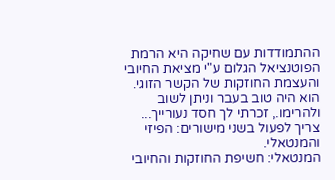ההתמודדות עם שחיקה היא הרמת הפוטנציאל הגלום ע"י מציאת החיובי והעצמת החוזקות של הקשר הזוגי. הוא היה טוב בעבר וניתן לשוב ולהרימו., זכרתי לך חסד נעורייך...
צריך לפעול בשני מישורים: הפיזי והמנטאלי.
המנטאלי: חשיפת החוזקות והחיובי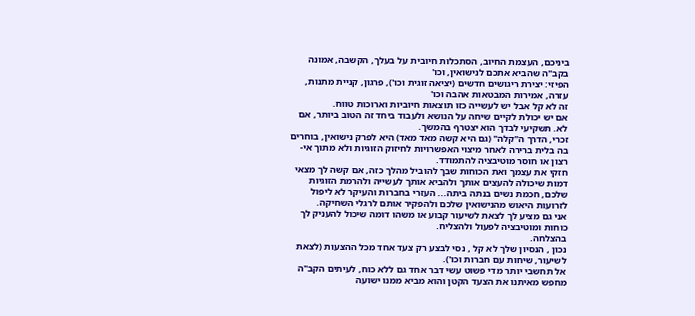ביניכם, העצמת החיוב, הסתכלות חיובית על בעלך, הקשבה, אמונה בקב"ה שהביא אתכם לנישואין, וכו'
הפיזי: יצירת ריגושים חדשים (יציאה זוגית וכו'), פרגון, קניית מתנות, עזרה, אמירות המבטאות אהבה וכו'
זה לא קל אבל יש לעשייה כזו תוצאות חיוביות וארוכות טווח.
אם יש יכולת לקיים שיחה על הנושא ולעבוד ביחד זה הטוב ביותר, אם לא. תשקיעי לבדך הוא יצטרף בהמשך.
זכרי, הדרך ה"קלה" (גם היא קשה מאד מאד) היא לפרק נישואין, בוחרים בה בלית ברירה לאחר מיצוי האפשרויות לחיזוק הזוגיות ולא מתוך אי-רצון או חוסר מוטיבציה להתמודד.
חזקי את עצמך ואת הכוחות שבך להוביל מהלך כזה, אם קשה לך מצאי דמות שיכולה להעצים אותך ולהביא אותך לעשייה ולהרמת הזוגיות שלכם, חכמת נשים בנתה ביתה... העזרי בחברות והעיקר לא ליפול לזרועות היאוש מהנישואין שלכם ולהפקיר אותם לרגלי השחיקה.
אני גם מציע לך לצאת לשיעור קבוע או משהו דומה שיכול להעניק לך כוחות ומוטיבציה לפעול ולהצליח.
בהצלחה.
נכון , הנסיון שלך לא קל , נסי לבצע רק צעד אחד מכל ההצעות (לצאת לשיעור, שיחות עם חברות וכו').
אל תחשבי יותר מדי פשוט עשי דבר אחד גם ללא כוח, לעיתים הקב"ה מחפש מאיתנו את הצעד הקטן והוא מביא ממנו ישועה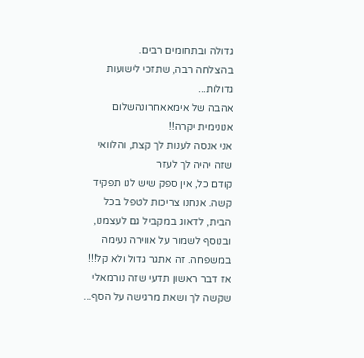גדולה ובתחומים רבים.
בהצלחה רבה, שתזכי לישועות גדולות...
אהבה של אימאאחרונהשלום אנונימית יקרה!!
אני אנסה לענות לך קצת, והלוואי שזה יהיה לך לעזר
קודם כל, אין ספק שיש לנו תפקיד קשה. אנחנו צריכות לטפל בכל הבית, לדאוג במקביל גם לעצמנו, ובנוסף לשמור על אווירה נעימה במשפחה. זה אתגר גדול ולא קל!!! אז דבר ראשון תדעי שזה נורמאלי שקשה לך ושאת מרגישה על הסף...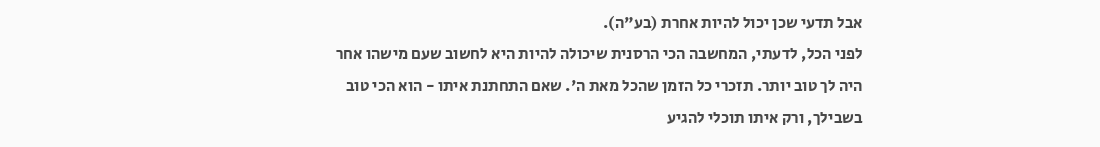אבל תדעי שכן יכול להיות אחרת (בע"ה).
לפני הכל, לדעתי, המחשבה הכי הרסנית שיכולה להיות היא לחשוב שעם מישהו אחר היה לך טוב יותר. תזכרי כל הזמן שהכל מאת ה'. שאם התחתנת איתו - הוא הכי טוב בשבילך, ורק איתו תוכלי להגיע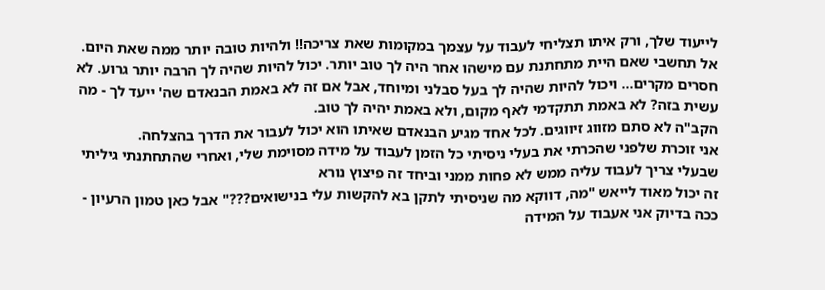לייעוד שלך, ורק איתו תצליחי לעבוד על עצמך במקומות שאת צריכה!! ולהיות טובה יותר ממה שאת היום.
אל תחשבי שאם היית מתחתנת עם מישהו אחר היה לך טוב יותר. יכול להיות שהיה לך הרבה יותר גרוע. לא חסרים מקרים... ויכול להיות שהיה לך בעל סבלני ומיוחד, אבל אם זה לא באמת הבנאדם שה' ייעד לך - מה עשית בזה? לא באמת תתקדמי לאף מקום, ולא באמת יהיה לך טוב.
הקב"ה לא סתם מזווג זיווגים. לכל אחד מגיע הבנאדם שאיתו הוא יכול לעבור את הדרך בהצלחה.
אני זוכרת שלפני שהכרתי את בעלי ניסיתי כל הזמן לעבוד על מידה מסוימת שלי, ואחרי שהתחתנתי גיליתי שבעלי צריך לעבוד עליה ממש לא פחות ממני וביחד זה פיצוץ נורא
זה יכול מאוד לייאש "מה, דווקא מה שניסיתי לתקן בא להקשות עלי בנישואים???" אבל כאן טמון הרעיון - ככה בדיוק אני אעבוד על המידה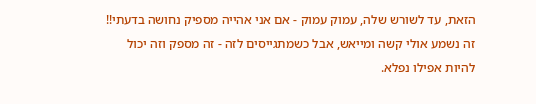הזאת, עד לשורש שלה, עמוק עמוק - אם אני אהייה מספיק נחושה בדעתי!!
זה נשמע אולי קשה ומייאש, אבל כשמתגייסים לזה - זה מספק וזה יכול להיות אפילו נפלא.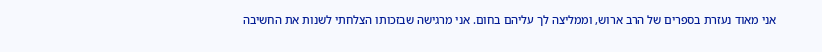אני מאוד נעזרת בספרים של הרב ארוש, וממליצה לך עליהם בחום. אני מרגישה שבזכותו הצלחתי לשנות את החשיבה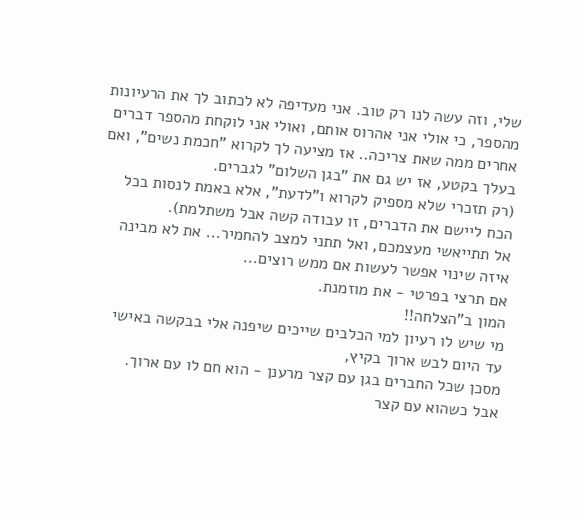שלי, וזה עשה לנו רק טוב. אני מעדיפה לא לכתוב לך את הרעיונות מהספר, כי אולי אני אהרוס אותם, ואולי אני לוקחת מהספר דברים אחרים ממה שאת צריכה.. אז מציעה לך לקרוא "חכמת נשים", ואם בעלך בקטע, אז יש גם את "בגן השלום" לגברים.
(רק תזכרי שלא מספיק לקרוא ו"לדעת", אלא באמת לנסות בכל הכח ליישם את הדברים, זו עבודה קשה אבל משתלמת).
אל תתייאשי מעצמכם, ואל תתני למצב להחמיר... את לא מבינה איזה שינוי אפשר לעשות אם ממש רוצים...
אם תרצי בפרטי - את מוזמנת.
המון ב"הצלחה!!
מי שיש לו רעיון למי הכלבים שייכים שיפנה אלי בבקשה באישי
עד היום לבש ארוך בקיץ,
מסכן שכל החברים בגן עם קצר מרענן - הוא חם לו עם ארוך.
אבל כשהוא עם קצר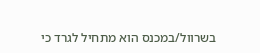בשרוול/במכנס הוא מתחיל לגרד כי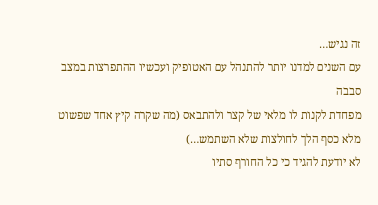זה נגיש…
עם השנים למדנו יותר להתנהל עם האטופיק ועכשיו ההתפרצות במצב סבבה
מפחדת לקנות לו מלאי של קצר ולהתבאס (מה שקרה קיץ אחד שפשוט מלא כסף הלך לחולצות שלא השתמש…)
לא יודעת להגיד כי כל החורף סתיו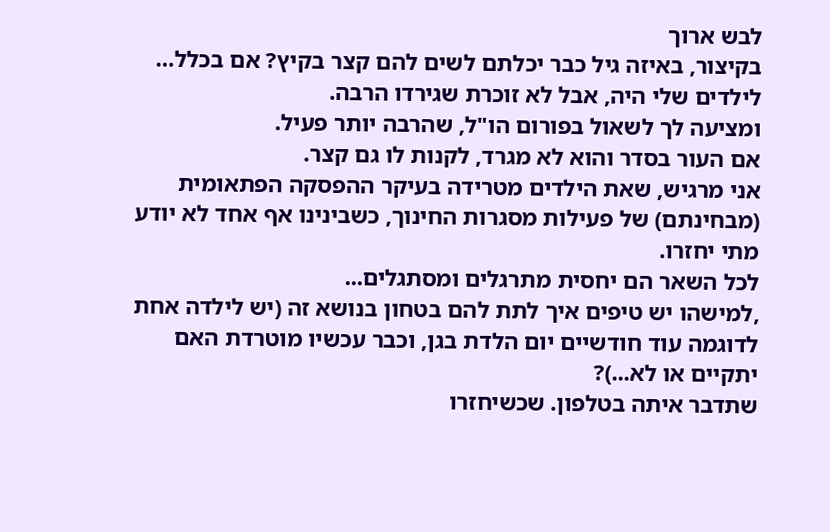לבש ארוך
בקיצור, באיזה גיל כבר יכלתם לשים להם קצר בקיץ? אם בכלל…
לילדים שלי היה, אבל לא זוכרת שגירדו הרבה.
ומציעה לך לשאול בפורום הו"ל, שהרבה יותר פעיל.
אם העור בסדר והוא לא מגרד, לקנות לו גם קצר.
אני מרגיש, שאת הילדים מטרידה בעיקר ההפסקה הפתאומית (מבחינתם) של פעילות מסגרות החינוך, כשבינינו אף אחד לא יודע מתי יחזרו.
לכל השאר הם יחסית מתרגלים ומסתגלים...
,למישהו יש טיפים איך לתת להם בטחון בנושא זה (יש לילדה אחת לדוגמה עוד חודשיים יום הלדת בגן, וכבר עכשיו מוטרדת האם יתקיים או לא...)?
שתדבר איתה בטלפון. שכשיחזרו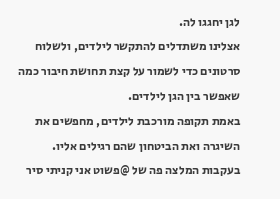לגן יחגגו לה.
אצלינו משתדלים להתקשר לילדים, ולשלוח סרטונים כדי לשמור על קצת תחושת חיבור כמה שאפשר בין הגן לילדים.
באמת תקופה מורכבת לילדים, מחפשים את השיגרה ואת הביטחון שהם רגילים אליו.
בעקבות המלצה פה של @פשוט אני קניתי סיר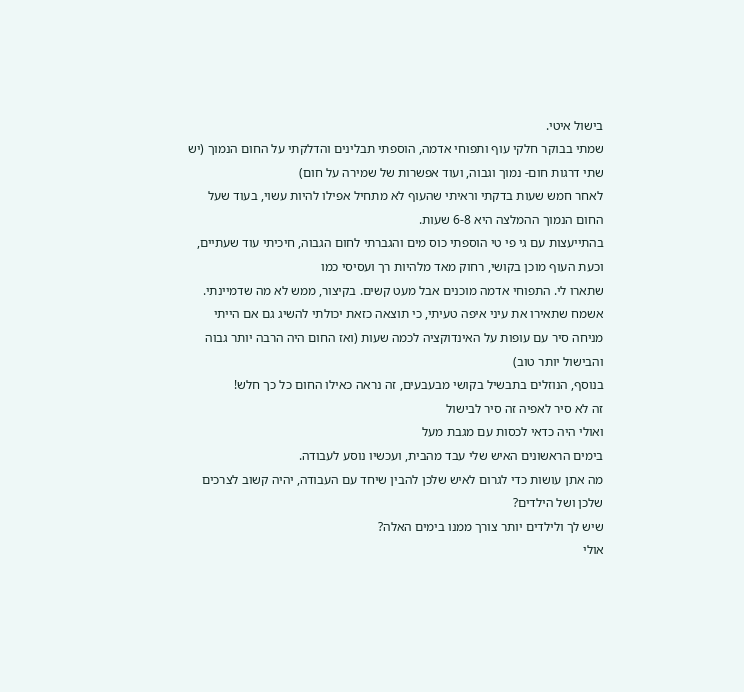בישול איטי.
שמתי בבוקר חלקי עוף ותפוחי אדמה, הוספתי תבלינים והדלקתי על החום הנמוך (יש שתי דרגות חום- נמוך וגבוה, ועוד אפשרות של שמירה על חום)
לאחר חמש שעות בדקתי וראיתי שהעוף לא מתחיל אפילו להיות עשוי, בעוד שעל החום הנמוך ההמלצה היא 6-8 שעות.
בהתייעצות עם גי פי טי הוספתי כוס מים והגברתי לחום הגבוה, חיכיתי עוד שעתיים, וכעת העוף מוכן בקושי, רחוק מאד מלהיות רך ועסיסי כמו
שתארו לי. התפוחי אדמה מוכנים אבל מעט קשים. בקיצור, ממש לא מה שדמיינתי.
אשמח שתאירו את עיני איפה טעיתי, כי תוצאה כזאת יכולתי להשיג גם אם הייתי מניחה סיר עם עופות על האינדוקציה לכמה שעות (ואז החום היה הרבה יותר גבוה והבישול יותר טוב)
בנוסף, הנוזלים בתבשיל בקושי מבעבעים, זה נראה כאילו החום כל כך חלש!
זה לא סיר לאפיה זה סיר לבישול
ואולי היה כדאי לכסות עם מגבת מעל
בימים הראשונים האיש שלי עבד מהבית, ועכשיו נוסע לעבודה.
מה אתן עושות כדי לגרום לאיש שלכן להבין שיחד עם העבודה, יהיה קשוב לצרכים שלכן ושל הילדים?
שיש לך ולילדים יותר צורך ממנו בימים האלה?
אולי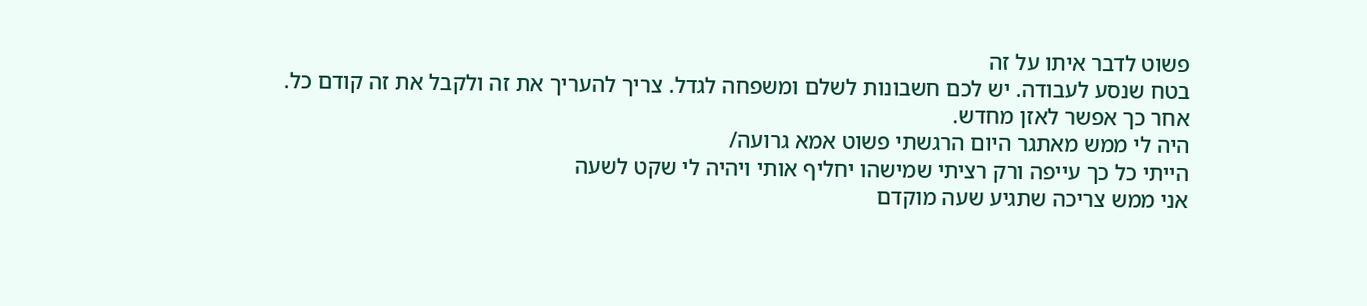פשוט לדבר איתו על זה
בטח שנסע לעבודה. יש לכם חשבונות לשלם ומשפחה לגדל. צריך להעריך את זה ולקבל את זה קודם כל.
אחר כך אפשר לאזן מחדש.
היה לי ממש מאתגר היום הרגשתי פשוט אמא גרועה/
הייתי כל כך עייפה ורק רציתי שמישהו יחליף אותי ויהיה לי שקט לשעה
אני ממש צריכה שתגיע שעה מוקדם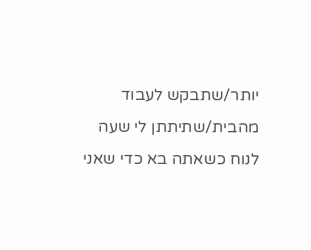יותר/שתבקש לעבוד מהבית/שתיתתן לי שעה לנוח כשאתה בא כדי שאני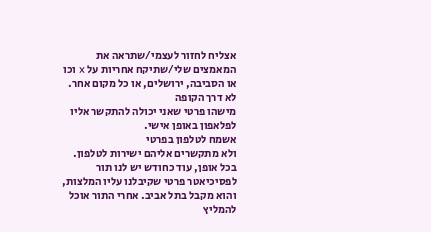אצליח לחזור לעצמי/שתראה את המאמצים שלי/שתיקח אחריות על x וכו
או הסביבה, ירושלים, או כל מקום אחר.
לא דרך הקופה
מישהו פרטי שאני יכולה להתקשר אליו לפלאפון באופן אישי.
אשמח לטלפון בפרטי
ולא מתקשרים אליהם ישירות לטלפון.
בכל אופן, עוד כחודש יש לנו תור לפסיכיאטר פרטי שקיבלנו עליו המלצות, והוא מקבל בתל אביב. אחרי התור אוכל להמליץ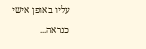עליו באופן אישי כנראה...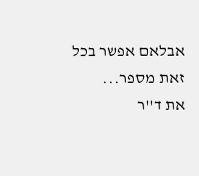אבלאם אפשר בכל זאת מספר...
את ד''ר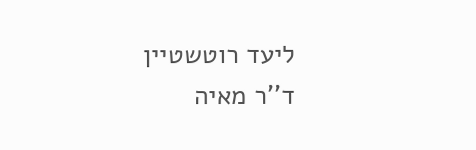ליעד רוטשטיין
ד''ר מאיה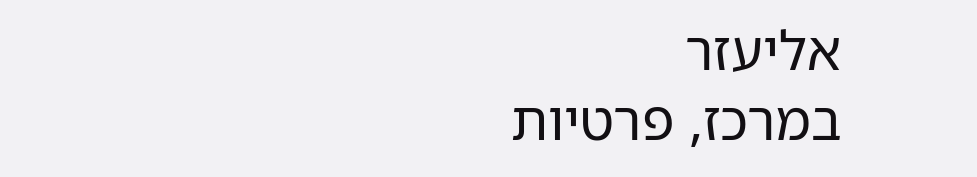אליעזר
במרכז, פרטיות